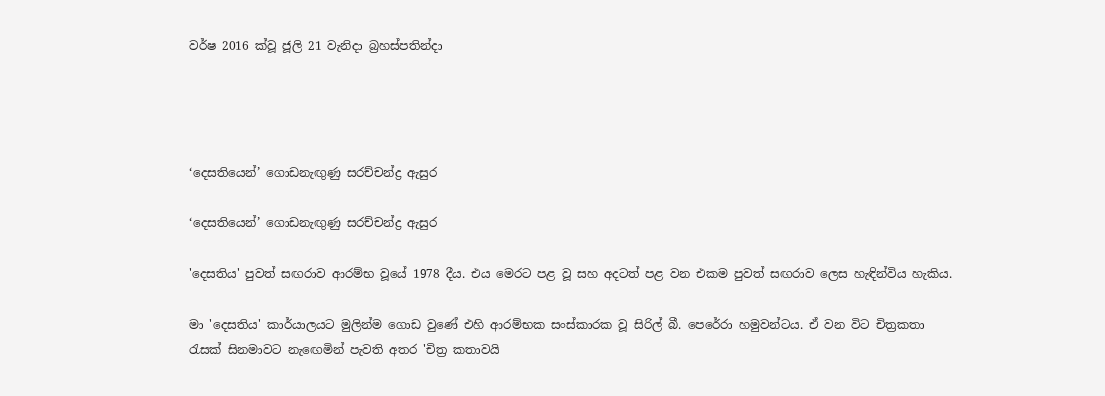වර්ෂ 2016 ක්වූ ජූලි 21 වැනිදා බ්‍රහස්පතින්දා




‘දෙසතියෙන්’ ගොඩනැඟුණු සරච්චන්ද්‍ර ඇසුර

‘දෙසතියෙන්’ ගොඩනැඟුණු සරච්චන්ද්‍ර ඇසුර

'දෙසතිය' පුවත් සඟරාව ආරම්භ වූයේ 1978 දීය. එය මෙරට පළ වූ සහ අදටත් පළ වන එකම පුවත් සඟරාව ලෙස හැඳින්විය හැකිය.

මා 'දෙසතිය' කාර්යාලයට මුලින්ම ගොඩ වුණේ එහි ආරම්භක සංස්කාරක වූ සිරිල් බී. පෙරේරා හමුවන්ටය. ඒ වන විට චිත්‍රකතා රැසක් සිනමාවට නැඟෙමින් පැවති අතර 'චිත්‍ර කතාවයි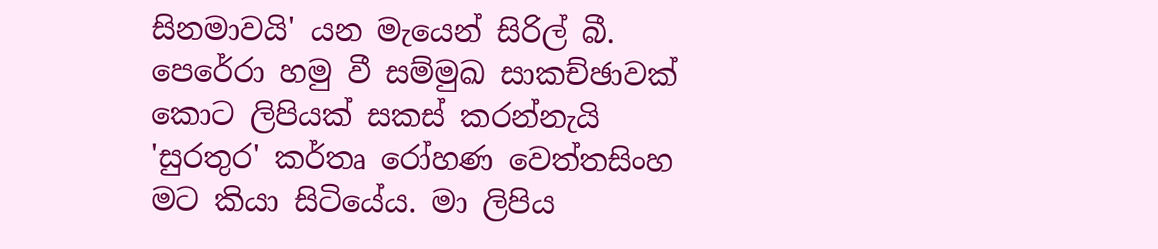සිනමාවයි' යන මැයෙන් සිරිල් බී. පෙරේරා හමු වී සම්මුඛ සාකච්ඡාවක් කොට ලිපියක් සකස් කරන්නැයි 'සුරතුර' කර්තෘ රෝහණ වෙත්තසිංහ මට කියා සිටියේය. මා ලිපිය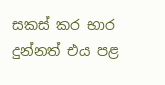සකස් කර භාර දුන්නත් එය පළ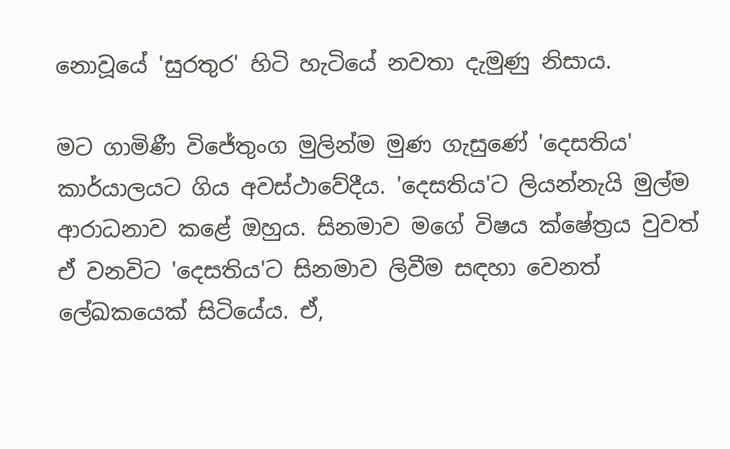නොවූයේ 'සුරතුර' හිටි හැටියේ නවතා දැමුණු නිසාය.

මට ගාමිණී විජේතුංග මුලින්ම මුණ ගැසුණේ 'දෙසතිය' කාර්යාලයට ගිය අවස්ථාවේදීය. 'දෙසතිය'ට ලියන්නැයි මුල්ම ආරාධනාව කළේ ඔහුය. සිනමාව මගේ විෂය ක්ෂේත්‍රය වුවත් ඒ වනවිට 'දෙසතිය'ට සිනමාව ලිවීම සඳහා වෙනත් ලේඛකයෙක් සිටියේය. ඒ,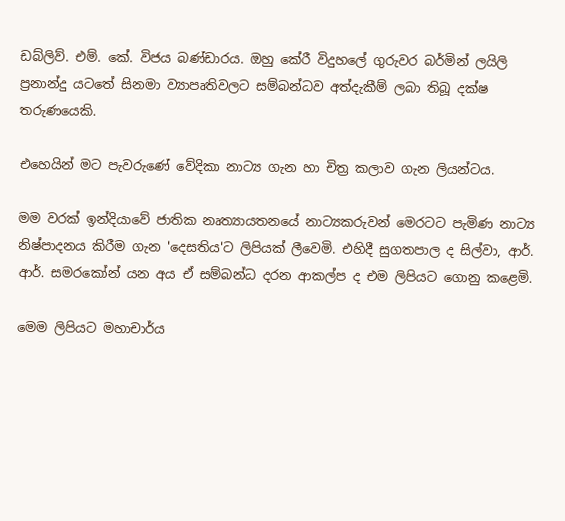ඩබ්ලිව්. එම්. කේ. විජය බණ්ඩාරය. ඔහු කේරී විදුහලේ ගුරුවර බර්මින් ලයිලි ප්‍රනාන්දු යටතේ සිනමා ව්‍යාපෘතිවලට සම්බන්ධව අත්දැකීම් ලබා තිබූ දක්ෂ තරුණයෙකි.

එහෙයින් මට පැවරුණේ වේදිකා නාට්‍ය ගැන හා චිත්‍ර කලාව ගැන ලියන්ටය.

මම වරක් ඉන්දියාවේ ජාතික නෘත්‍යායතනයේ නාට්‍යකරුවන් මෙරටට පැමිණ නාට්‍ය නිෂ්පාදනය කිරීම ගැන 'දෙසතිය'ට ලිපියක් ලීවෙමි. එහිදී සුගතපාල ද සිල්වා, ආර්. ආර්. සමරකෝන් යන අය ඒ සම්බන්ධ දරන ආකල්ප ද එම ලිපියට ගොනු කළෙමි.

මෙම ලිපියට මහාචාර්ය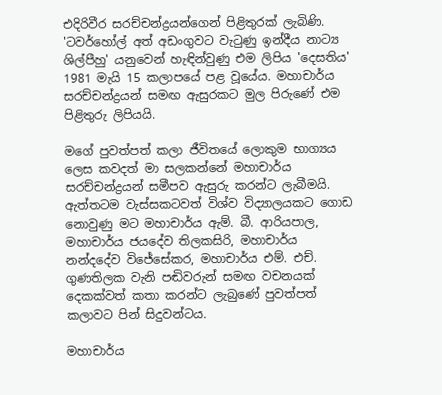එදිරිවීර සරච්චන්ද්‍රයන්ගෙන් පිළිතුරක් ලැබිණි. 'ටවර්හෝල් අත් අඩංගුවට වැටුණු ඉන්දීය නාට්‍ය ශිල්පීහු' යනුවෙන් හැඳින්වුණු එම ලිපිය 'දෙසතිය' 1981 මැයි 15 කලාපයේ පළ වූයේය. මහාචාර්ය සරච්චන්ද්‍රයන් සමඟ ඇසුරකට මුල පිරුණේ එම පිළිතුරු ලිපියයි.

මගේ පුවත්පත් කලා ජීවිතයේ ලොකුම භාග්‍යය ලෙස කවදත් මා සලකන්නේ මහාචාර්ය සරච්චන්ද්‍රයන් සමීපව ඇසුරු කරන්ට ලැබීමයි. ඇත්තටම වැස්සකටවත් විශ්ව විද්‍යාලයකට ගොඩ නොවුණු මට මහාචාර්ය ඇම්. බී. ආරියපාල, මහාචාර්ය ජයදේව තිලකසිරි, මහාචාර්ය නන්දදේව විජේසේකර, මහාචාර්ය එම්. එච්. ගුණතිලක වැනි පඬිවරුන් සමඟ වචනයක් දෙකක්වත් කතා කරන්ට ලැබුණේ පුවත්පත් කලාවට පින් සිදුවන්ටය.

මහාචාර්ය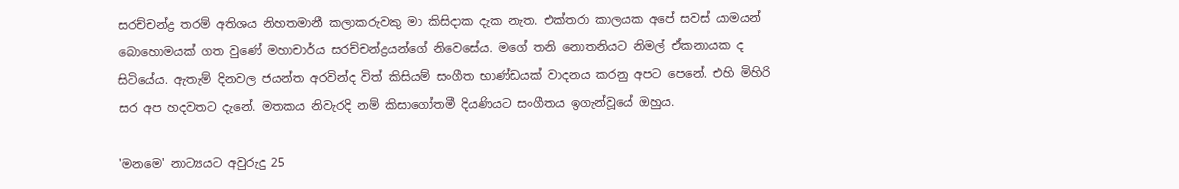සරච්චන්ද්‍ර තරම් අතිශය නිහතමානී කලාකරුවකු මා කිසිදාක දැක නැත. එක්තරා කාලයක අපේ සවස් යාමයන් බොහොමයක් ගත වුණේ මහාචාර්ය සරච්චන්ද්‍රයන්ගේ නිවෙසේය. මගේ තනි නොතනියට නිමල් ඒකනායක ද සිටියේය. ඇතැම් දිනවල ජයන්ත අරවින්ද විත් කිසියම් සංගීත භාණ්ඩයක් වාදනය කරනු අපට පෙනේ. එහි මිහිරි සර අප හදවතට දැනේ. මතකය නිවැරදි නම් කිසාගෝතමී දියණියට සංගීතය ඉගැන්වූයේ ඔහුය.

'මනමෙ' නාට්‍යයට අවුරුදු 25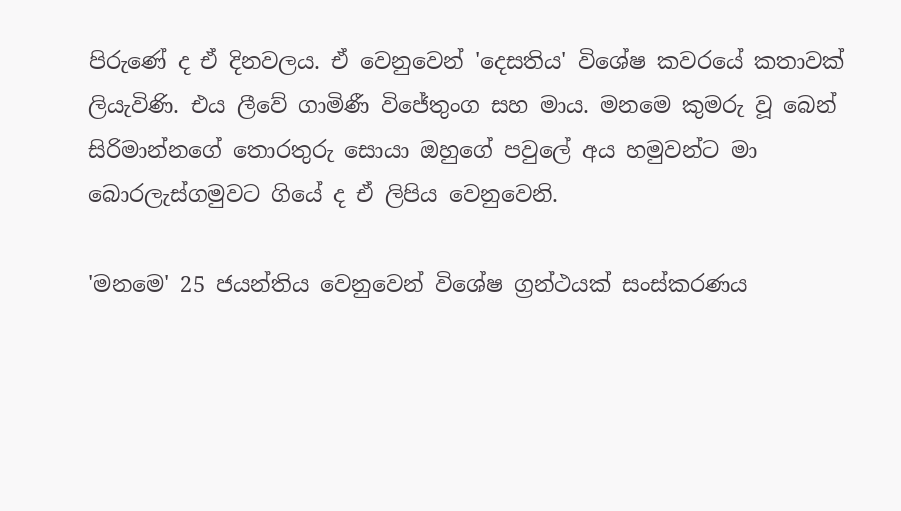පිරුණේ ද ඒ දිනවලය. ඒ වෙනුවෙන් 'දෙසතිය' විශේෂ කවරයේ කතාවක් ලියැවිණි. එය ලීවේ ගාමිණී විජේතුංග සහ මාය. මනමෙ කුමරු වූ බෙන් සිරිමාන්නගේ තොරතුරු සොයා ඔහුගේ පවුලේ අය හමුවන්ට මා බොරලැස්ගමුවට ගියේ ද ඒ ලිපිය වෙනුවෙනි.

'මනමෙ' 25 ජයන්තිය වෙනුවෙන් විශේෂ ග්‍රන්ථයක් සංස්කරණය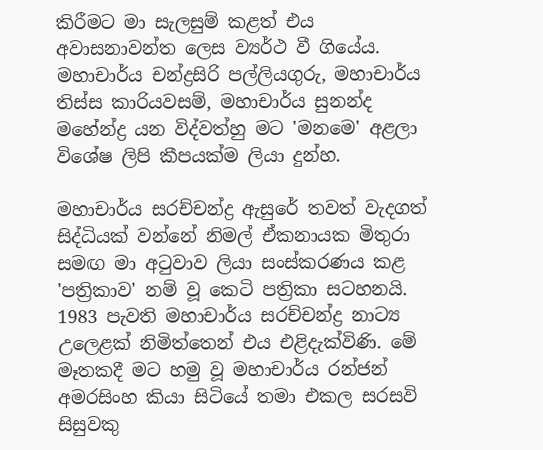කිරීමට මා සැලසුම් කළත් එය අවාසනාවන්ත ලෙස ව්‍යර්ථ වී ගියේය. මහාචාර්ය චන්ද්‍රසිරි පල්ලියගුරු, මහාචාර්ය තිස්ස කාරියවසම්, මහාචාර්ය සුනන්ද මහේන්ද්‍ර යන විද්වත්හු මට 'මනමෙ' අළලා විශේෂ ලිපි කීපයක්ම ලියා දුන්හ.

මහාචාර්ය සරච්චන්ද්‍ර ඇසුරේ තවත් වැදගත් සිද්ධියක් වන්නේ නිමල් ඒකනායක මිතුරා සමඟ මා අටුවාව ලියා සංස්කරණය කළ 'පත්‍රිකාව' නම් වූ කෙටි පත්‍රිකා සටහනයි. 1983 පැවති මහාචාර්ය සරච්චන්ද්‍ර නාට්‍ය උලෙළක් නිමිත්තෙන් එය එළිදැක්විණි. මේ මෑතකදී මට හමු වූ මහාචාර්ය රන්ජන් අමරසිංහ කියා සිටියේ තමා එකල සරසවි සිසුවකු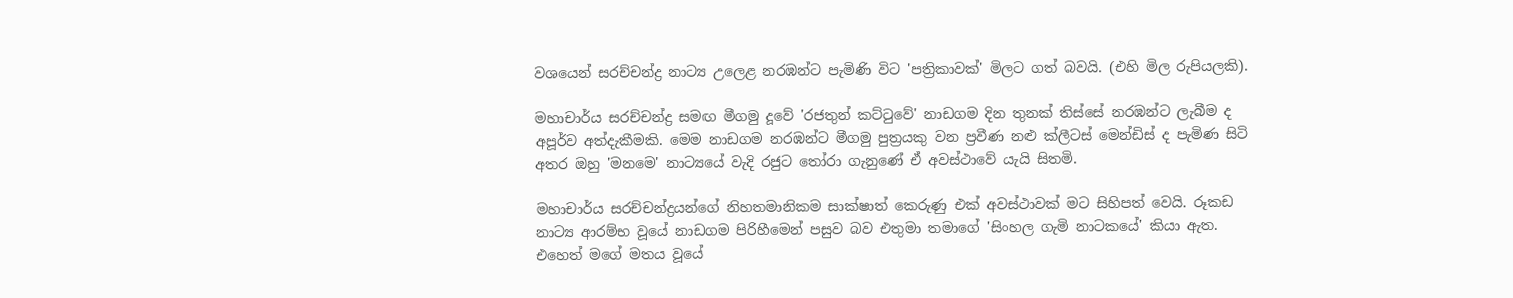වශයෙන් සරච්චන්ද්‍ර නාට්‍ය උලෙළ නරඹන්ට පැමිණි විට 'පත්‍රිකාවක්' මිලට ගත් බවයි. (එහි මිල රුපියලකි).

මහාචාර්ය සරච්චන්ද්‍ර සමඟ මීගමු දූවේ 'රජතුන් කට්ටුවේ' නාඩගම දින තුනක් තිස්සේ නරඹන්ට ලැබීම ද අපූර්ව අත්දැකීමකි. මෙම නාඩගම නරඹන්ට මීගමු පුත්‍රයකු වන ප්‍රවීණ නළු ක්ලීටස් මෙන්ඩිස් ද පැමිණ සිටි අතර ඔහු 'මනමෙ' නාට්‍යයේ වැදි රජුට තෝරා ගැනුණේ ඒ අවස්ථාවේ යැයි සිතමි.

මහාචාර්ය සරච්චන්ද්‍රයන්ගේ නිහතමානිකම සාක්ෂාත් කෙරුණු එක් අවස්ථාවක් මට සිහිපත් වෙයි. රූකඩ නාට්‍ය ආරම්භ වූයේ නාඩගම පිරිහීමෙන් පසුව බව එතුමා තමාගේ 'සිංහල ගැමි නාටකයේ' කියා ඇත. එහෙත් මගේ මතය වූයේ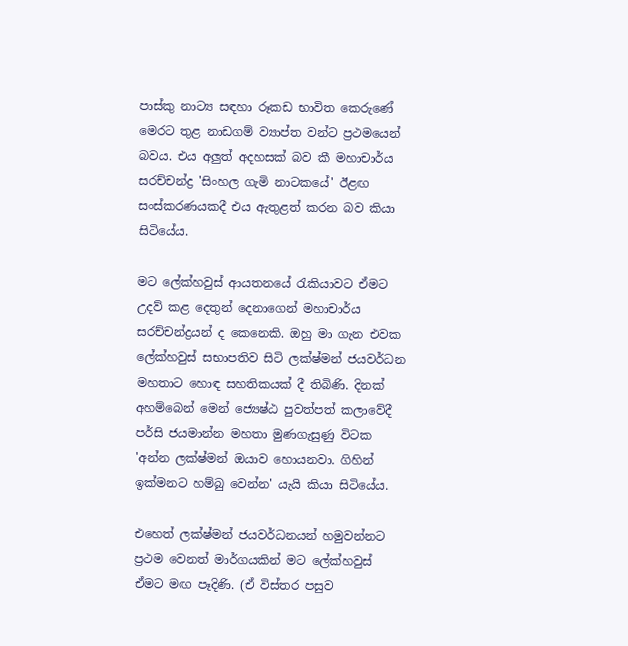පාස්කු නාට්‍ය සඳහා රූකඩ භාවිත කෙරුණේ මෙරට තුළ නාඩගම් ව්‍යාප්ත වන්ට ප්‍රථමයෙන් බවය. එය අලුත් අදහසක් බව කී මහාචාර්ය සරච්චන්ද්‍ර 'සිංහල ගැමි නාටකයේ' ඊළඟ සංස්කරණයකදී එය ඇතුළත් කරන බව කියා සිටියේය.

මට ලේක්හවුස් ආයතනයේ රැකියාවට ඒමට උදව් කළ දෙතුන් දෙනාගෙන් මහාචාර්ය සරච්චන්ද්‍රයන් ද කෙනෙකි. ඔහු මා ගැන එවක ලේක්හවුස් සභාපතිව සිටි ලක්ෂ්මන් ජයවර්ධන මහතාට හොඳ සහතිකයක් දී තිබිණි. දිනක් අහම්බෙන් මෙන් ජ්‍යෙෂ්ඨ පුවත්පත් කලාවේදී පර්සි ජයමාන්න මහතා මුණගැසුණු විටක 'අන්න ලක්ෂ්මන් ඔයාව හොයනවා. ගිහින් ඉක්මනට හම්බු වෙන්න' යැයි කියා සිටියේය.

එහෙත් ලක්ෂ්මන් ජයවර්ධනයන් හමුවන්නට ප්‍රථම වෙනත් මාර්ගයකින් මට ලේක්හවුස් ඒමට මඟ පෑදිණි. (ඒ විස්තර පසුව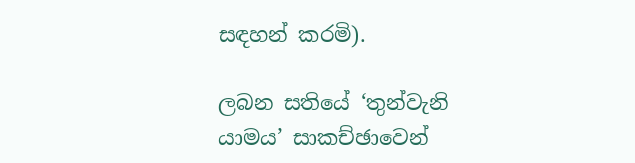සඳහන් කරමි).

ලබන සතියේ ‘තුන්වැනි යාමය’ සාකච්ඡාවෙන්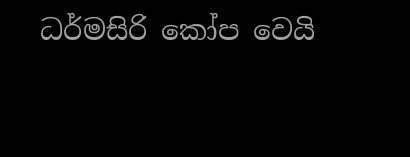ධර්මසිරි කෝප වෙයි